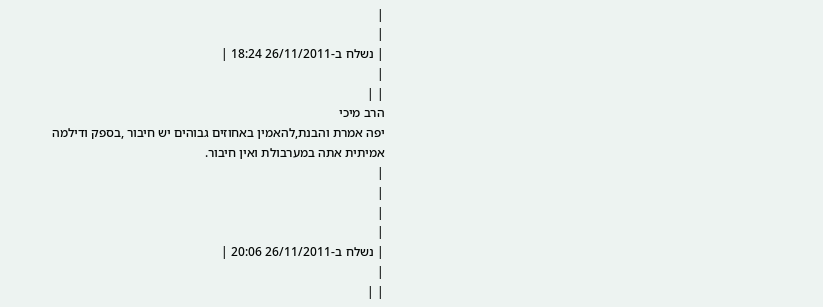|
|
| נשלח ב-26/11/2011 18:24 |
|
| |
הרב מיכי
יפה אמרת והבנת,להאמין באחוזים גבוהים יש חיבור ,בספק ודילמה אמיתית אתה במערבולת ואין חיבור.
|
|
|
|
| נשלח ב-26/11/2011 20:06 |
|
| |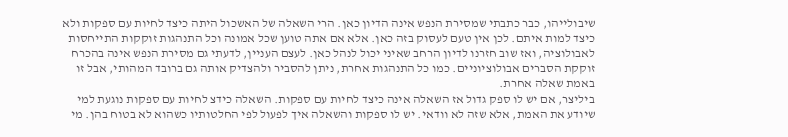שיבולייהו, כבר כתבתי שמסירת הנפש אינה הדיון כאן. הרי השאלה של האשכול היתה כיצד לחיות עם ספקות ולא כיצד למות איתם. לכן אין טעם לעסוק בזה כאן. אלא אם אתה טוען שכל אמונה וכל התנהגות זוקקות התייחסות לאבולוציה, ואז שוב חזרנו לדיון הרחב שאיני יכול לנהל כאן. לעצם העניין, לדעתי גם מסירת הנפש אינה בהכרח זוקקת הסברים אבולוציוניים. כמו כל התנהגות אחרת, ניתן להסביר ולהצדיק אותה גם ברובד המהותי, אבל זו באמת שאלה אחרת.
ביליצר, אם יש לו ספק גדול אז השאלה אינה כיצד לחיות עם ספקות. השאלה כידצ לחיות עם ספקות נוגעת למי שיודע את האמת, אלא שזה לא וודאי. יש לו ספקות והשאלה איך לפעול לפי החלטותיו כשהוא לא בטוח בהן. מי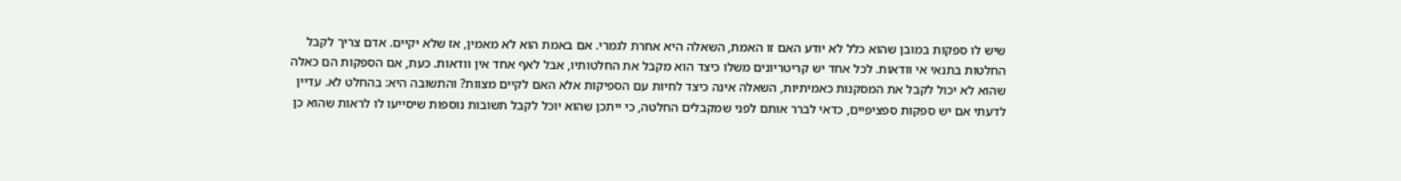שיש לו ספקות במובן שהוא כלל לא יודע האם זו האמת, השאלה היא אחרת לגמרי. אם באמת הוא לא מאמין, אז שלא יקיים. אדם צריך לקבל החלטות בתנאי אי וודאות. לכל אחד יש קריטריונים משלו כיצד הוא מקבל את החלטותיו, אבל לאף אחד אין וודאות. כעת, אם הספקות הם כאלה שהוא לא יכול לקבל את המסקנות כאמיתיות, השאלה אינה כיצד לחיות עם הספיקות אלא האם לקיים מצוות? והתשובה היא: בהחלט לא. עדיין לדעתי אם יש ספקות ספציפיים, כדאי לברר אותם לפני שמקבלים החלטה, כי ייתכן שהוא יוכל לקבל תשובות נוספות שיסייעו לו לראות שהוא כן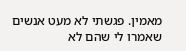מאמין. פגשתי לא מעט אנשים שאמרו לי שהם לא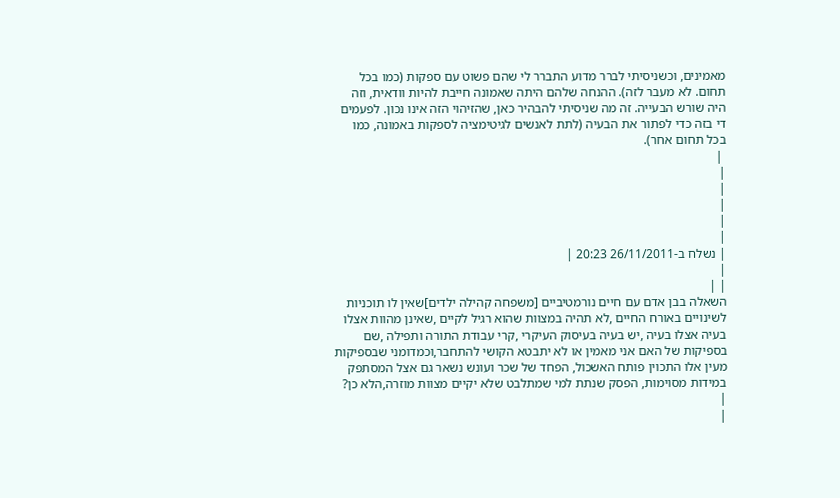מאמינים, וכשניסיתי לברר מדוע התברר לי שהם פשוט עם ספקות (כמו בכל תחום. לא מעבר לזה). ההנחה שלהם היתה שאמונה חייבת להיות וודאית, וזה היה שורש הבעייה. זה מה שניסיתי להבהיר כאן, שהזיהוי הזה אינו נכון. לפעמים די בזה כדי לפתור את הבעיה (לתת לאנשים לגיטימציה לספקות באמונה, כמו בכל תחום אחר).
 |
|
|
|
|
|
| נשלח ב-26/11/2011 20:23 |
|
| |
השאלה בבן אדם עם חיים נורמטיביים [משפחה קהילה ילדים]שאין לו תוכניות לשינויים באורח החיים ,לא תהיה במצוות שהוא רגיל לקיים ,שאינן מהוות אצלו בעיה אצלו בעיה ,יש בעיה בעיסוק העיקרי ,קרי עבודת התורה ותפילה ,שם בספיקות של האם אני מאמין או לא יתבטא הקושי להתחבר,וכמדומני שבספיקות מעין אלו התכוין פותח האשכול, הפחד של שכר ועונש נשאר גם אצל המסתפק במידות מסוימות, הפסק שנתת למי שמתלבט שלא יקיים מצוות מוזרה,הלא כן?
|
|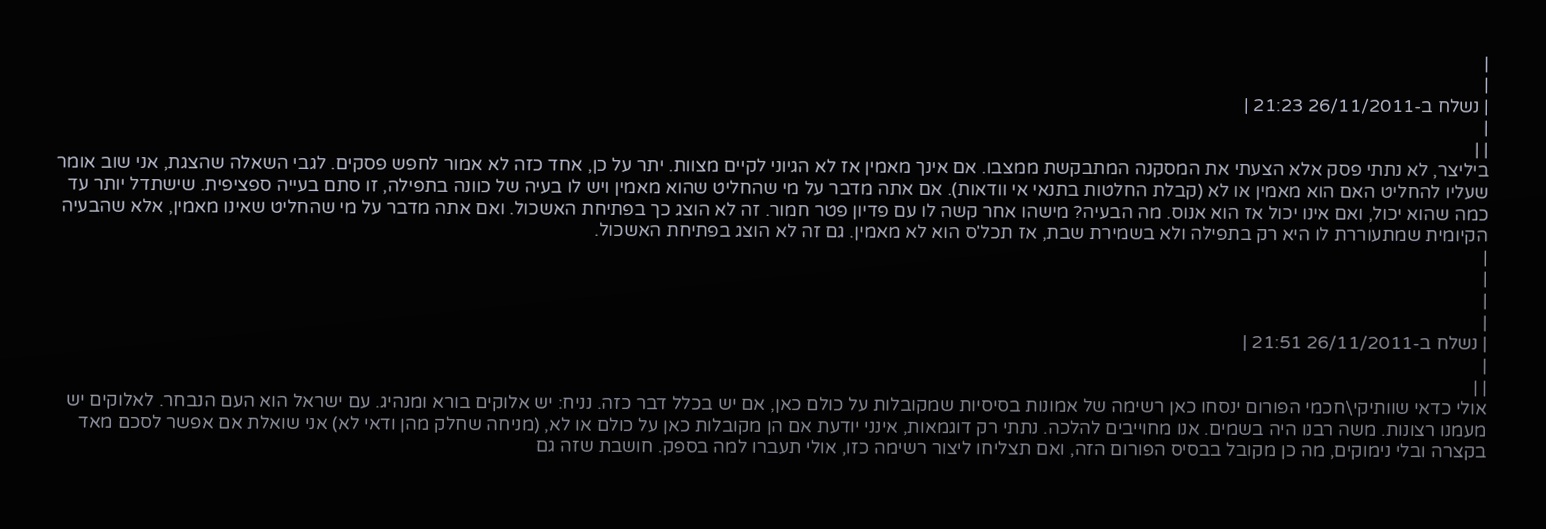|
|
| נשלח ב-26/11/2011 21:23 |
|
| |
ביליצר, לא נתתי פסק אלא הצעתי את המסקנה המתבקשת ממצבו. אם אינך מאמין אז לא הגיוני לקיים מצוות. יתר על כן, אחד כזה לא אמור לחפש פסקים. לגבי השאלה שהצגת, אני שוב אומר שעליו להחליט האם הוא מאמין או לא (קבלת החלטות בתנאי אי וודאות). אם אתה מדבר על מי שהחליט שהוא מאמין ויש לו בעיה של כוונה בתפילה, זו סתם בעייה ספציפית. שישתדל יותר עד כמה שהוא יכול, ואם אינו יכול אז הוא אנוס. מה הבעיה? מישהו אחר קשה לו עם פדיון פטר חמור. זה לא הוצג כך בפתיחת האשכול. ואם אתה מדבר על מי שהחליט שאינו מאמין, אלא שהבעיה הקיומית שמתעוררת לו היא רק בתפילה ולא בשמירת שבת, אז תכל'ס הוא לא מאמין. גם זה לא הוצג בפתיחת האשכול.
|
|
|
|
| נשלח ב-26/11/2011 21:51 |
|
| |
אולי כדאי שוותיקי\חכמי הפורום ינסחו כאן רשימה של אמונות בסיסיות שמקובלות על כולם כאן, אם יש בכלל דבר כזה. נניח: יש אלוקים בורא ומנהיג. עם ישראל הוא העם הנבחר. לאלוקים יש מעמנו רצונות. משה רבנו היה בשמים. אנו מחוייבים להלכה. נתתי רק דוגמאות, אינני יודעת אם הן מקובלות כאן על כולם או לא, (מניחה שחלק מהן ודאי לא) אני שואלת אם אפשר לסכם מאד בקצרה ובלי נימוקים, מה כן מקובל בבסיס הפורום הזה, ואם תצליחו ליצור רשימה כזו, אולי תעברו למה בספק. חושבת שזה גם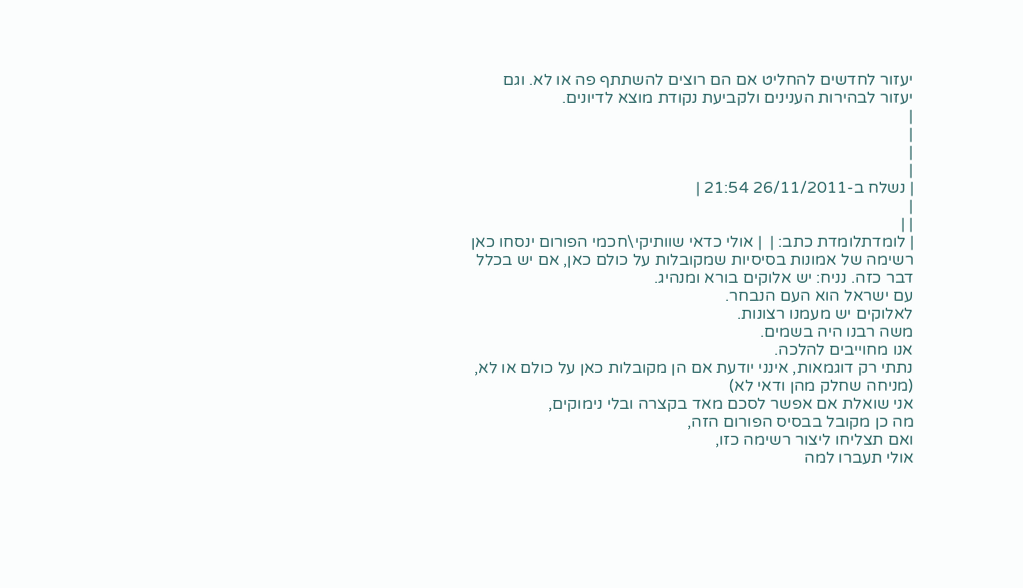יעזור לחדשים להחליט אם הם רוצים להשתתף פה או לא. וגם יעזור לבהירות הענינים ולקביעת נקודת מוצא לדיונים.
|
|
|
|
| נשלח ב-26/11/2011 21:54 |
|
| |
| לומדתלומדת כתב: |  | אולי כדאי שוותיקי\חכמי הפורום ינסחו כאן רשימה של אמונות בסיסיות שמקובלות על כולם כאן, אם יש בכלל דבר כזה. נניח: יש אלוקים בורא ומנהיג.
עם ישראל הוא העם הנבחר.
לאלוקים יש מעמנו רצונות.
משה רבנו היה בשמים.
אנו מחוייבים להלכה.
נתתי רק דוגמאות, אינני יודעת אם הן מקובלות כאן על כולם או לא, (מניחה שחלק מהן ודאי לא)
אני שואלת אם אפשר לסכם מאד בקצרה ובלי נימוקים,
מה כן מקובל בבסיס הפורום הזה,
ואם תצליחו ליצור רשימה כזו,
אולי תעברו למה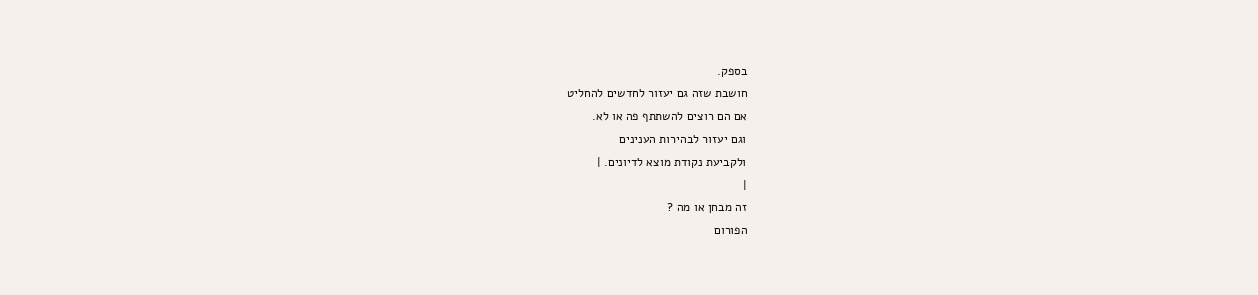בספק.
חושבת שזה גם יעזור לחדשים להחליט
אם הם רוצים להשתתף פה או לא.
וגם יעזור לבהירות הענינים
ולקביעת נקודת מוצא לדיונים. |
|
זה מבחן או מה ?
הפורום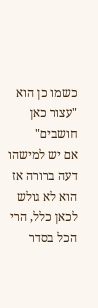כשמו כן הוא "עצור כאן חושבים"
אם יש למישהו דעה ברורה אז הוא לא גולש לכאן כלל, הרי הכל בסדר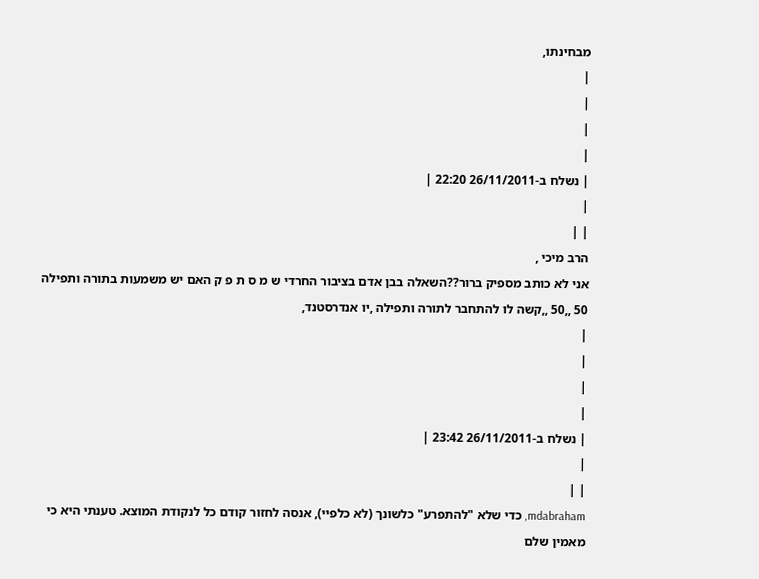מבחינתו,
|
|
|
|
| נשלח ב-26/11/2011 22:20 |
|
| |
הרב מיכי ,
אני לא כותב מספיק ברור??השאלה בבן אדם בציבור החרדי ש מ ס ת פ ק האם יש משמעות בתורה ותפילה 50 ,,50 ,,קשה לו להתחבר לתורה ותפילה ,יו אנדרסטנד,
|
|
|
|
| נשלח ב-26/11/2011 23:42 |
|
| |
mdabraham, כדי שלא "להתפרע" כלשונך (לא כלפיי), אנסה לחזור קודם כל לנקודת המוצא. טענתי היא כי מאמין שלם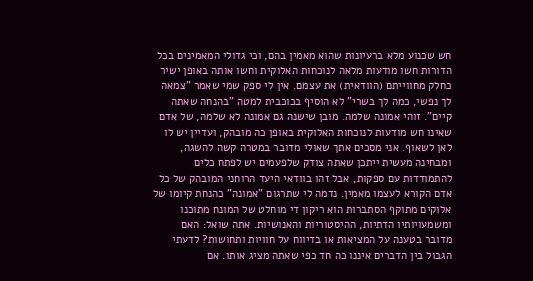חש שכנוע מלא ברעיונות שהוא מאמין בהם, וכי גדולי המאמינים בכל הדורות חשו מודעות מלאה לנוכחות האלוקית וחשו אותה באופן ישיר כחלק מחווייתם (הוודאית) את עצמם. אין לי ספק שמי שאמר "צמאה לך נפשי, כמה לך בשרי" לא הוסיף בכוכבית למטה "בהנחה שאתה קיים". זוהי אמונה שלמה. מובן שישנה גם אמונה לא שלמה, של אדם שאינו חש מודעות לנוכחות האלוקית באופן כה מובהק, ועדיין יש לו לאן לשאוף. אני מסכים אתך שאולי מדובר במטרה קשה להשגה, ומבחינה מעשית ייתכן שאתה צודק שלפעמים יש לפתח כלים להתמודדות עם ספקות, אבל זהו בוודאי היעד הרוחני המובהק של כל אדם הקורא לעצמו מאמין. נדמה לי שתרגום "אמונה" כהנחת קיומו של אלוקים מתוקף הסתברות הוא ריקון די מוחלט של המונח מתוכנו ומשמעויותיו הדתיות, ההיסטוריות והאנושיות. אתה שואל: האם מדובר בטענה על המציאות או בדיווח על חוויות ותחושות? לדעתי הגבול בין הדברים איננו כה חד כפי שאתה מציג אותו. אם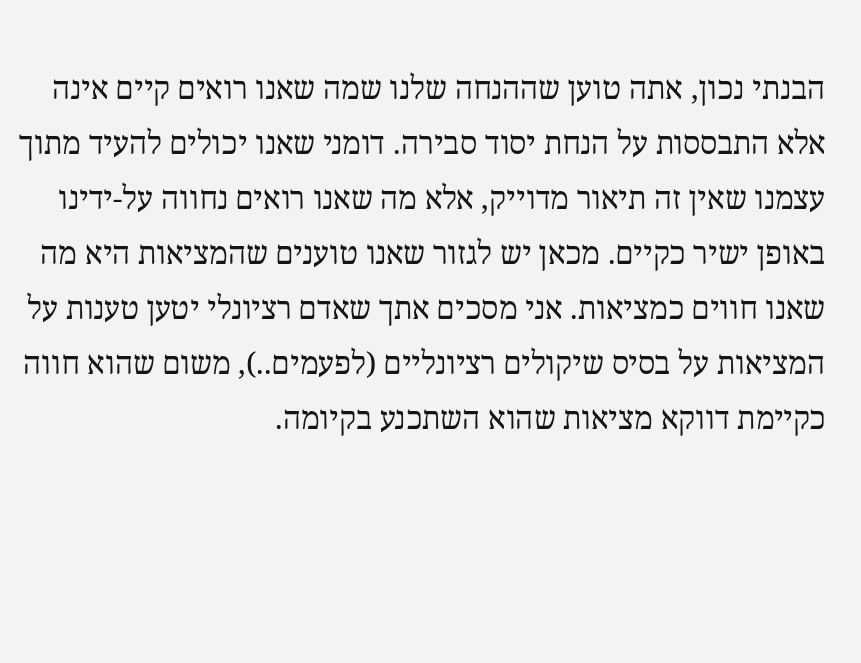הבנתי נכון, אתה טוען שההנחה שלנו שמה שאנו רואים קיים אינה אלא התבססות על הנחת יסוד סבירה. דומני שאנו יכולים להעיד מתוך עצמנו שאין זה תיאור מדוייק, אלא מה שאנו רואים נחווה על-ידינו באופן ישיר כקיים. מכאן יש לגזור שאנו טוענים שהמציאות היא מה שאנו חווים כמציאות. אני מסכים אתך שאדם רציונלי יטען טענות על המציאות על בסיס שיקולים רציונליים (לפעמים..), משום שהוא חווה כקיימת דווקא מציאות שהוא השתכנע בקיומה.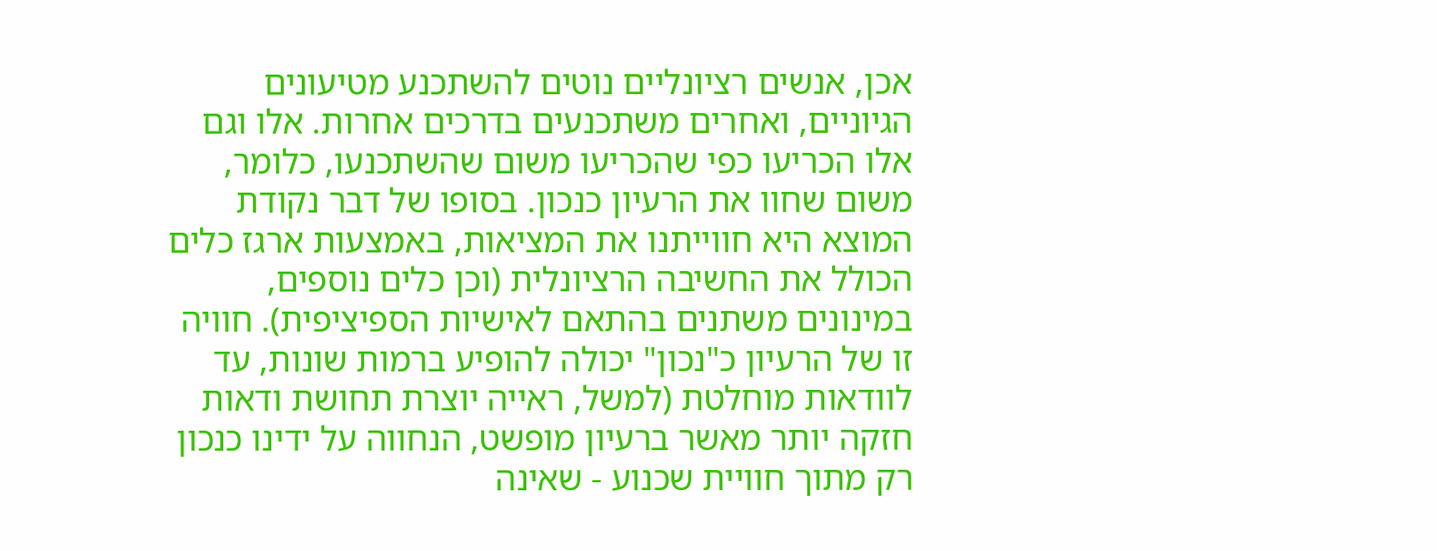אכן, אנשים רציונליים נוטים להשתכנע מטיעונים הגיוניים, ואחרים משתכנעים בדרכים אחרות. אלו וגם אלו הכריעו כפי שהכריעו משום שהשתכנעו, כלומר, משום שחוו את הרעיון כנכון. בסופו של דבר נקודת המוצא היא חווייתנו את המציאות, באמצעות ארגז כלים הכולל את החשיבה הרציונלית (וכן כלים נוספים, במינונים משתנים בהתאם לאישיות הספיציפית). חוויה זו של הרעיון כ"נכון" יכולה להופיע ברמות שונות, עד לוודאות מוחלטת (למשל, ראייה יוצרת תחושת ודאות חזקה יותר מאשר ברעיון מופשט, הנחווה על ידינו כנכון רק מתוך חוויית שכנוע - שאינה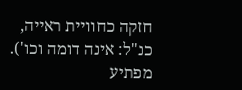חזקה כחוויית ראייה, כנ"ל: אינה דומה וכו'). מפתיע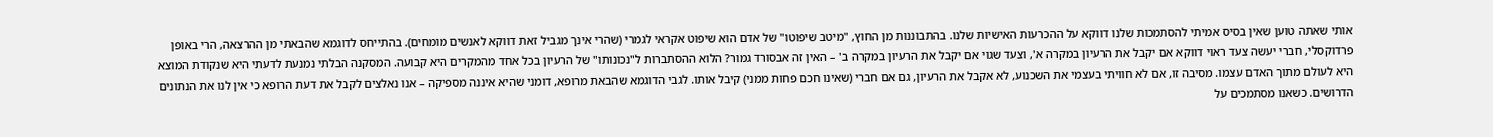אותי שאתה טוען שאין בסיס אמיתי להסתמכות שלנו דווקא על ההכרעות האישיות שלנו. בהתבוננות מן החוץ, "מיטב שיפוטו" של אדם הוא שיפוט אקראי לגמרי (שהרי אינך מגביל זאת דווקא לאנשים מומחים). בהתייחס לדוגמא שהבאתי מן ההרצאה, הרי באופן פרדוקסלי, חברי יעשה צעד ראוי דווקא אם יקבל את הרעיון במקרה א', וצעד שגוי אם יקבל את הרעיון במקרה ב' – האין זה אבסורד גמור? הלוא ההסתברות ל"נכונותו" של הרעיון בכל אחד מהמקרים היא קבועה. המסקנה הבלתי נמנעת לדעתי היא שנקודת המוצא היא לעולם מתוך האדם עצמו. מסיבה זו, אם לא חוויתי בעצמי את השכנוע, לא אקבל את הרעיון, גם אם חברי (שאינו חכם פחות ממני) קיבל אותו. לגבי הדוגמא שהבאת מרופא, דומני שהיא איננה מספיקה – אנו נאלצים לקבל את דעת הרופא כי אין לנו את הנתונים הדרושים. כשאנו מסתמכים על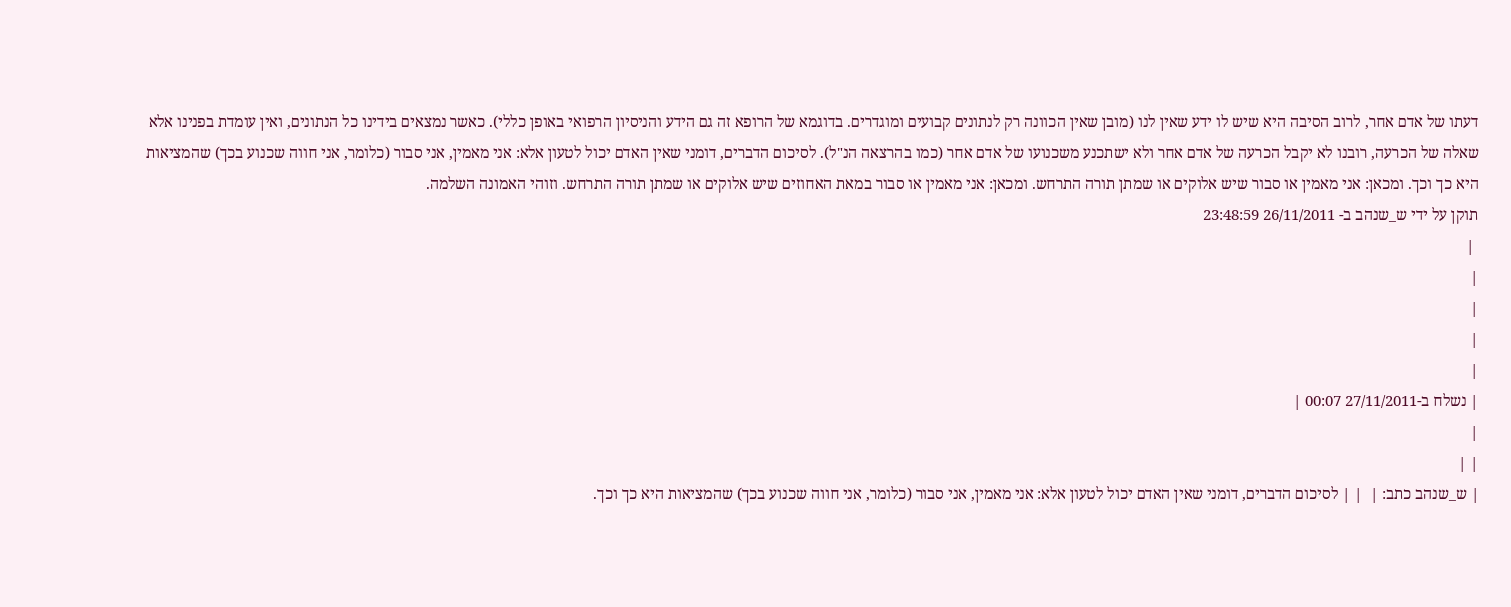דעתו של אדם אחר, לרוב הסיבה היא שיש לו ידע שאין לנו (מובן שאין הכוונה רק לנתונים קבועים ומוגדרים. בדוגמא של הרופא זה גם הידע והניסיון הרפואי באופן כללי). כאשר נמצאים בידינו כל הנתונים, ואין עומדת בפנינו אלא שאלה של הכרעה, רובנו לא יקבל הכרעה של אדם אחר ולא ישתכנע משכנועו של אדם אחר (כמו בהרצאה הנ"ל). לסיכום הדברים, דומני שאין האדם יכול לטעון אלא: אני מאמין, אני סבור (כלומר, אני חווה שכנוע בכך) שהמציאות היא כך וכך. ומכאן: אני מאמין או סבור שיש אלוקים או שמתן תורה התרחש. ומכאן: אני מאמין או סבור במאת האחוזים שיש אלוקים או שמתן תורה התרחש. וזוהי האמונה השלמה.
תוקן על ידי ש_שנהב ב- 26/11/2011 23:48:59
 |
|
|
|
|
| נשלח ב-27/11/2011 00:07 |
|
| |
| ש_שנהב כתב: |  | | לסיכום הדברים, דומני שאין האדם יכול לטעון אלא: אני מאמין, אני סבור (כלומר, אני חווה שכנוע בכך) שהמציאות היא כך וכך.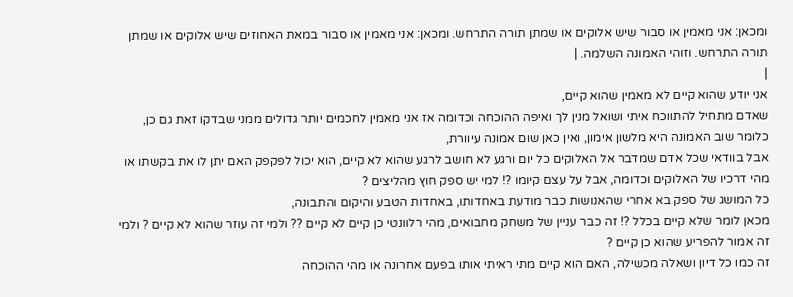ומכאן: אני מאמין או סבור שיש אלוקים או שמתן תורה התרחש. ומכאן: אני מאמין או סבור במאת האחוזים שיש אלוקים או שמתן תורה התרחש. וזוהי האמונה השלמה. |
|
אני יודע שהוא קיים לא מאמין שהוא קיים,
שאדם מתחיל להתווכח איתי ושואל מנין לך ואיפה ההוכחה וכדומה אז אני מאמין לחכמים יותר גדולים ממני שבדקו זאת גם כן,
כלומר שוב האמונה היא מלשון אימון, ואין כאן שום אמונה עיוורת,
אבל בוודאי שכל אדם שמדבר אל האלוקים כל יום ורגע לא חושב לרגע שהוא לא קיים, הוא יכול לפקפק האם יתן לו את בקשתו או מהי דרכיו של האלוקים וכדומה, אבל על עצם קיומו ?! למי יש ספק חוץ מהליצים ?
כל המושג של ספק בא אחרי שהאנושות כבר מודעת באחדותו, באחדות הטבע והיקום והתבונה,
מכאן לומר שלא קיים בכלל ?! זה כבר עניין של משחק מחבואים, מהי רלוונטי כן קיים לא קיים ?? ולמי זה עוזר שהוא לא קיים ? ולמי זה אמור להפריע שהוא כן קיים ?
זה כמו כל דיון ושאלה מכשילה, האם הוא קיים מתי ראיתי אותו בפעם אחרונה או מהי ההוכחה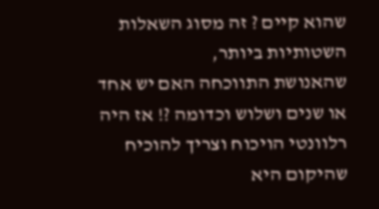שהוא קיים ? זה מסוג השאלות השטותיות ביותר,
שהאנושת התווכחה האם יש אחד או שנים ושלוש וכדומה ?! אז היה רלוונטי הויכוח וצריך להוכיח שהיקום היא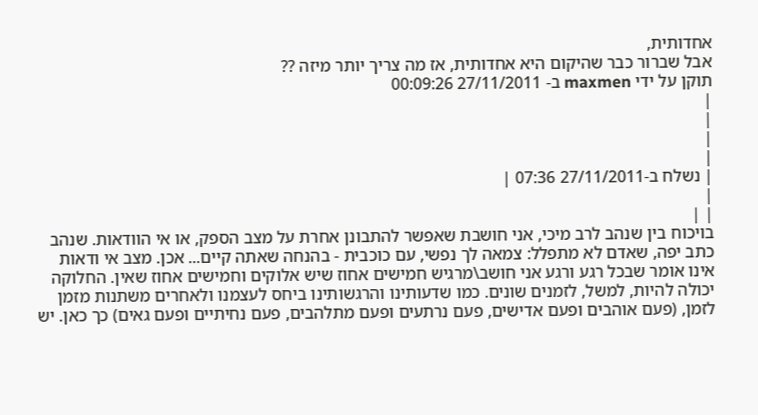אחדותית,
אבל שברור כבר שהיקום היא אחדותית, אז מה צריך יותר מיזה ??
תוקן על ידי maxmen ב- 27/11/2011 00:09:26
|
|
|
|
| נשלח ב-27/11/2011 07:36 |
|
| |
בויכוח בין שנהב לרב מיכי, אני חושבת שאפשר להתבונן אחרת על מצב הספק, או אי הוודאות. שנהב כתב יפה, שאדם לא מתפלל: צמאה לך נפשי, עם כוכבית - בהנחה שאתה קיים... אכן. מצב אי ודאות אינו אומר שבכל רגע ורגע אני חושב\מרגיש חמישים אחוז שיש אלוקים וחמישים אחוז שאין. החלוקה יכולה להיות, למשל, לזמנים שונים. כמו שדעותינו והרגשותינו ביחס לעצמנו ולאחרים משתנות מזמן לזמן, (פעם אוהבים ופעם אדישים, פעם נרתעים ופעם מתלהבים, פעם נחיתיים ופעם גאים) כך כאן. יש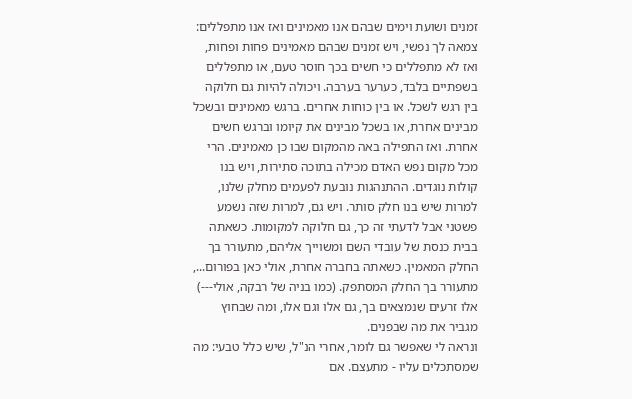זמנים ושועת וימים שבהם אנו מאמינים ואז אנו מתפללים: צמאה לך נפשי, ויש זמנים שבהם מאמינים פחות ופחות, ואז לא מתפללים כי חשים בכך חוסר טעם, או מתפללים בשפתיים בלבד, כערער בערבה. ויכולה להיות גם חלוקה בין רגש לשכל. או בין כוחות אחרים. ברגש מאמינים ובשכל מבינים אחרת, או בשכל מבינים את קיומו וברגש חשים אחרת. ואז התפילה באה מהמקום שבו כן מאמינים. הרי מכל מקום נפש האדם מכילה בתוכה סתירות, ויש בנו קולות נוגדים. ההתנהגות נובעת לפעמים מחלק שלנו, למרות שיש בנו חלק סותר. ויש גם, למרות שזה נשמע פשטני אבל לדעתי זה כך, גם חלוקה למקומות. כשאתה בבית כנסת של עובדי השם ומשוייך אליהם, מתעורר בך החלק המאמין. כשאתה בחברה אחרת, אולי כאן בפורום..., מתעורר בך החלק המסתפק. (כמו בניה של רבקה, אולי---) אלו זרעים שנמצאים בך, גם אלו וגם אלו, ומה שבחוץ מגביר את מה שבפנים.
ונראה לי שאפשר גם לומר, אחרי הנ"ל, שיש כלל טבעי: מה שמסתכלים עליו - מתעצם. אם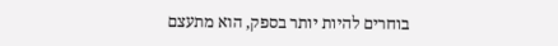בוחרים להיות יותר בספק, הוא מתעצם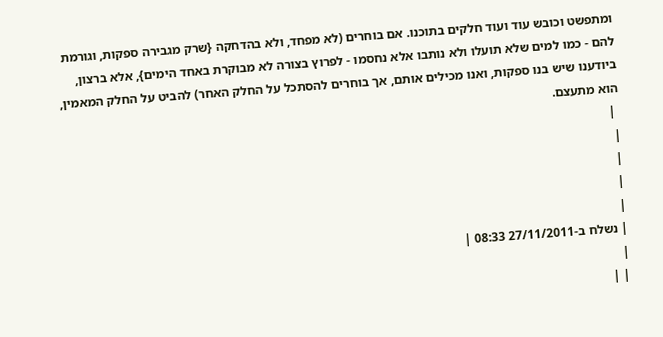ומתפשט וכובש עוד ועוד חלקים בתוכנו. אם בוחרים (לא מפחד, ולא בהדחקה {שרק מגבירה ספקות, וגורמת להם - כמו למים שלא תועלו ולא נותבו אלא נחסמו - לפרוץ בצורה לא מבוקרת באחד הימים}, אלא ברצון, ביודענו שיש בנו ספקות, ואנו מכילים אותם, אך בוחרים להסתכל על החלק האחר) להביט על החלק המאמין, הוא מתעצם.
 |
|
|
|
|
| נשלח ב-27/11/2011 08:33 |
|
| |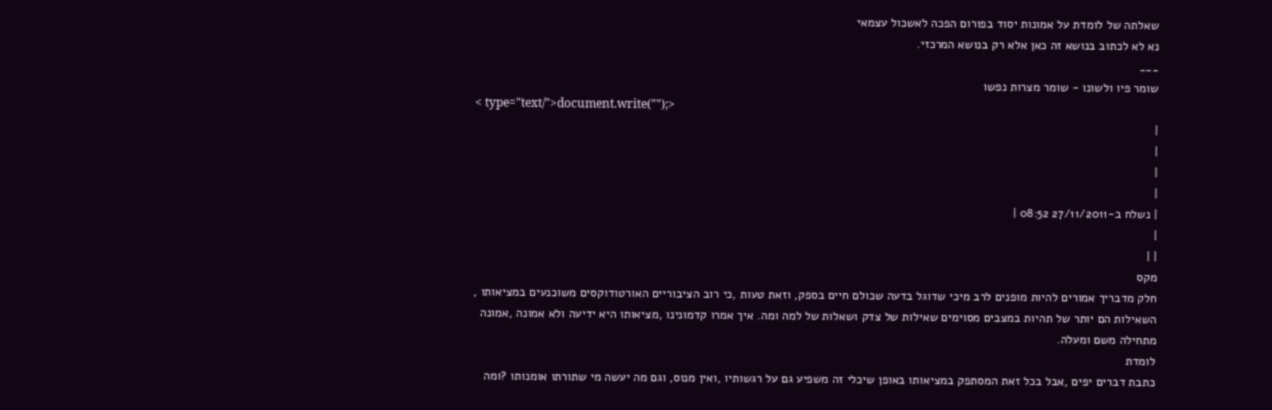שאלתה של לומדת על אמונות יסוד בפורום הפכה לאשכול עצמאי
נא לא לכתוב בנושא זה כאן אלא רק בנושא המרכזי.
___
שומר פיו ולשונו - שומר מצרות נפשו
< type="text/">document.write("");>
|
|
|
|
| נשלח ב-27/11/2011 08:52 |
|
| |
מקס
חלק מדבריך אמורים להיות מופנים לרב מיכי שדוגל בדעה שכולם חיים בספק, וזאת טעות ,כי רוב הציבוריים האורטודוקסים משוכנעים במציאותו , השאילות הם יותר של תהיות במצבים מסוימים שאילות של צדק ושאלות של למה ומה. איך אמרו קדמונינו ,מציאותו היא ידיעה ולא אמונה ,אמונה מתחילה משם ומעלה.
לומדת
כתבת דברים יפים ,אבל בכל זאת המסתפק במציאותו באופן שיכלי זה משפיע גם על רגשותיו ,ואין מנוס, וגם מה יעשה מי שתורתו אומנותו ?ומה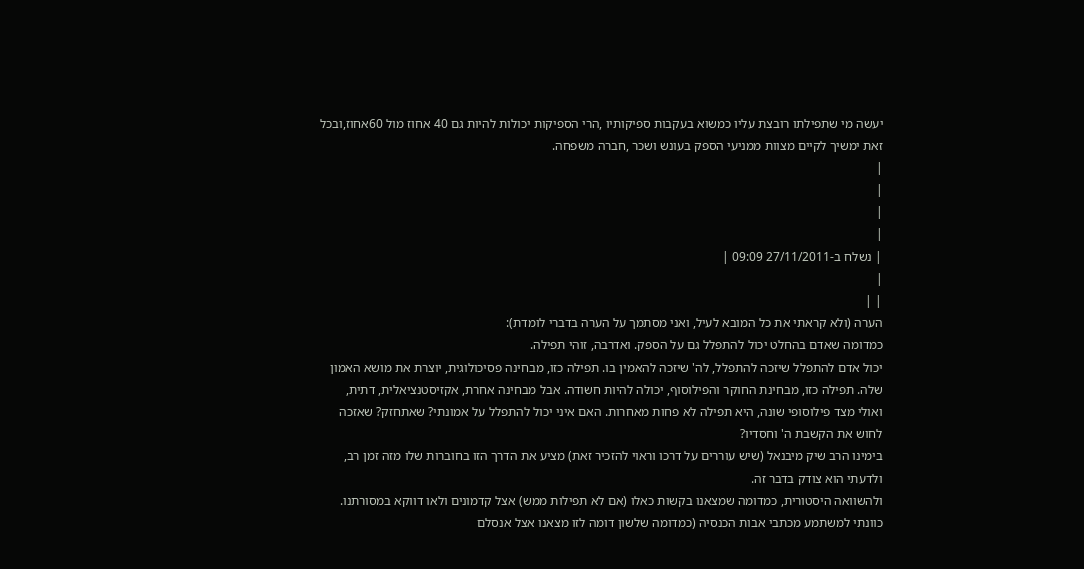יעשה מי שתפילתו רובצת עליו כמשוא בעקבות ספיקותיו ,הרי הספיקות יכולות להיות גם 40 אחוז מול 60אחוז,ובכל זאת ימשיך לקיים מצוות ממניעי הספק בעונש ושכר ,חברה משפחה.
|
|
|
|
| נשלח ב-27/11/2011 09:09 |
|
| |
הערה (ולא קראתי את כל המובא לעיל, ואני מסתמך על הערה בדברי לומדת):
כמדומה שאדם בהחלט יכול להתפלל גם על הספק. ואדרבה, זוהי תפילה.
יכול אדם להתפלל שיזכה להתפלל, לה' שיזכה להאמין בו. תפילה כזו, מבחינה פסיכולוגית, יוצרת את מושא האמון שלה. תפילה כזו, מבחינת החוקר והפילוסוף, יכולה להיות חשודה. אבל מבחינה אחרת, אקזיסטנציאלית, דתית, ואולי מצד פילוסופי שונה, היא תפילה לא פחות מאחרות. האם איני יכול להתפלל על אמונתי? שאתחזק? שאזכה לחוש את הקשבת ה' וחסדיו?
בימינו הרב שיק מיבנאל (שיש עוררים על דרכו וראוי להזכיר זאת) מציע את הדרך הזו בחוברות שלו מזה זמן רב, ולדעתי הוא צודק בדבר זה.
ולהשוואה היסטורית, כמדומה שמצאנו בקשות כאלו (אם לא תפילות ממש) אצל קדמונים ולאו דווקא במסורתנו. כוונתי למשתמע מכתבי אבות הכנסיה (כמדומה שלשון דומה לזו מצאנו אצל אנסלם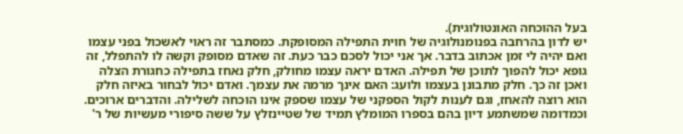בעל ההוכחה האונטולוגית).
יש לדון בהרחבה בפנומנולוגיה של חוית התפילה המסופקת. כמסתבר זה ראוי לאשכול בפני עצמו ואם יהיה לי זמן אכתוב בדבר. אך אני יכול לסכם כבר כעת. זה שאדם מסופק וקשה לו להתפלל, זה גופא יכול להפוך לתוכן של תפילה. האדם יראה עצמו מחולק, חלק נאחז בתפילה כחגורת הצלה ואכן זה כך. חלק מתבונן בעצמו ולועג: האם אינך מרמה את עצמך. ואדם יכול לבחור באיזה חלק הוא רוצה להאחז, וגם לענות לקול הספקני של עצמו שספק אינו הוכחה לשלילה. והדברים ארוכים. וכמדומה שמשתמע דיון בהם בספרו המומלץ תמיד של שטיינזלץ על ששה סיפורי מעשיות של ר'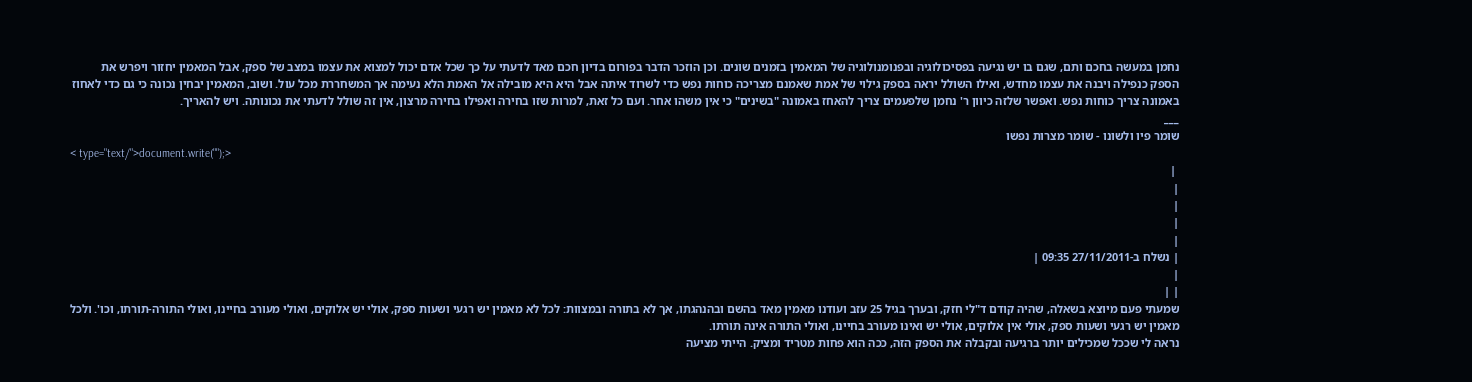נחמן במעשה בחכם ותם, שגם בו יש נגיעה בפסיכולוגיה ובפנומנולוגיה של המאמין בזמנים שונים. וכן הוזכר הדבר בפורום בדיון חכם מאד לדעתי על כך שכל אדם יכול למצוא את עצמו במצב של ספק, אבל המאמין יחזור ויפרש את הספק כנפילה ויבנה את עצמו מחדש, ואילו השולל יראה בספק גילוי של אמת שאמנם מצריכה כוחות נפש כדי לשרוד איתה אבל היא היא מובילה אל האמת הלא נעימה אך המשחררת מכל עול. ושוב, המאמין יבחין נכונה כי גם כדי לאחוז באמונה צריך כוחות נפש. ואפשר שלזה כיוון ר' נחמן שלפעמים צריך להאחז באמונה "בשינים" כי אין משהו אחר. ועם כל זאת, למרות שזו בחירה ואפילו בחירה מרצון, אין זה שולל לדעתי את נכונותה. ויש להאריך.
___
שומר פיו ולשונו - שומר מצרות נפשו
< type="text/">document.write("");>
 |
|
|
|
|
| נשלח ב-27/11/2011 09:35 |
|
| |
שמעתי פעם מיוצא בשאלה, שהיה קודם ד"לי חזק, ובערך בגיל 25 עזב ועודנו מאמין מאד בהשם ובהנהגתו, אך לא בתורה ובמצוות: לכל לא מאמין יש רגעי ושעות ספק, אולי יש אלוקים, ואולי מעורב בחיינו, ואולי התורה-תורתו, וכו'. ולכל מאמין יש רגעי ושעות ספק, אולי אין אלוקים, אולי יש ואינו מעורב בחיינו, ואולי התורה אינה תורתו.
נראה לי שככל שמכילים יותר ברגיעה ובקבלה את הספק הזה, ככה הוא פחות מטריד ומציק. הייתי מציעה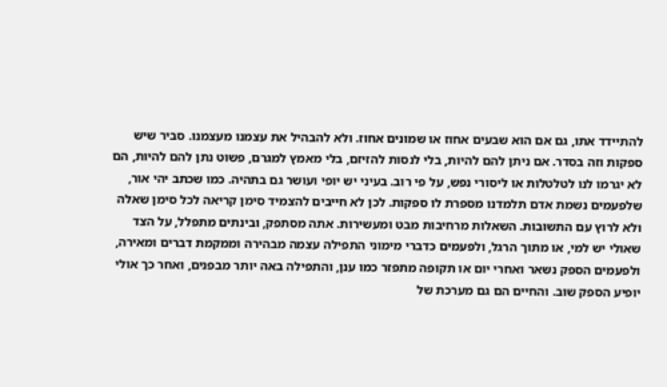להתיידד אתו, גם אם הוא שבעים אחוז או שמונים אחוז. ולא להבהיל את עצמנו מעצמנו. סביר שיש ספקות וזה בסדר. אם ניתן להם להיות, בלי לנסות להזיזם, בלי מאמץ למגרם, פשוט נתן להם להיות, הם לא יגרמו לנו לטלטלות או ליסורי נפש, על פי רוב. בעיני יש יופי ועושר גם בתהיה. כמו שכתב יהי אור, שלפעמים נשמת אדם תלמדנו מספרת לו ספקות. לכן לא חייבים להצמיד סימן קריאה לכל סימן שאלה ולא לרוץ עם התשובות. השאלות מרחיבות מבט ומעשירות. אתה מסתפק, ובינתים מתפלל, על הצד שאולי יש למי, או מתוך הרגל, ולפעמים כדברי מימוני התפילה עצמה מבהירה וממקמת דברים ומאירה, ולפעמים הספק נשאר ואחרי יום או תקופה מתפזר כמו ענן, והתפילה באה יותר מבפנים, ואחר כך אולי יופיע הספק שוב. והחיים הם גם מערכת של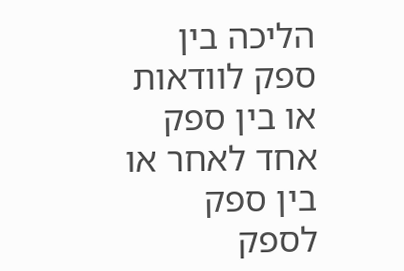הליכה בין ספק לוודאות או בין ספק אחד לאחר או בין ספק לספק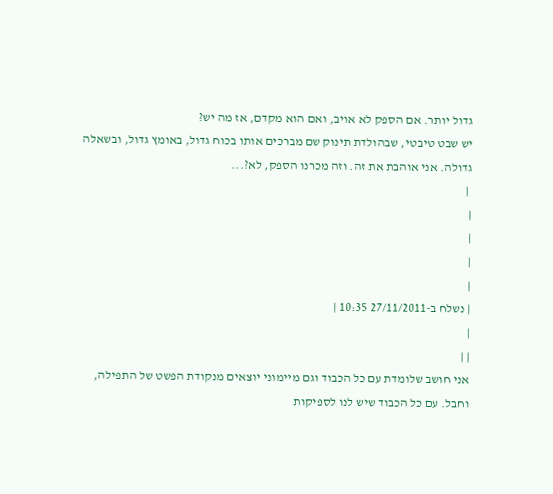גדול יותר. אם הספק לא אויב, ואם הוא מקדם, אז מה יש?
יש שבט טיבטי, שבהולדת תינוק שם מברכים אותו בכוח גדול, באומץ גדול, ובשאלה גדולה. אני אוהבת את זה. וזה מכרנו הספק, לא?...
 |
|
|
|
|
| נשלח ב-27/11/2011 10:35 |
|
| |
אני חושב שלומדת עם כל הכבוד וגם מיימוני יוצאים מנקודת הפשט של התפילה, וחבל. עם כל הכבוד שיש לנו לספיקות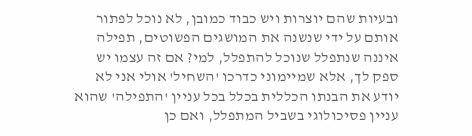ובעיות שהם יוצרות ויש כבוד כמובן, לא נוכל לפתור אותם על ידי שנשנה את המושגים הפשוטים, תפילה איננה שנתפלל שנוכל להתפלל, למי? אם זה עצמו יש ספק לך, אלא שמיימוני כדרכו 'השחיל' אולי אני לא יודע את הבנתו הכללית בכלל בכל עניין 'התפילה' שהוא עניין פסיכולוגי בשביל המתפלל, ואם כן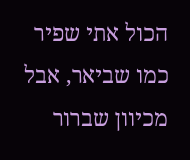הכול אתי שפיר כמו שביאר, אבל מכיוון שברור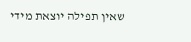שאין תפילה יוצאת מידי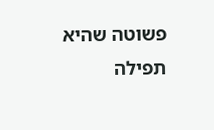פשוטה שהיא תפילה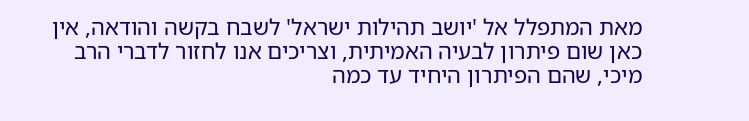מאת המתפלל אל 'יושב תהילות ישראל' לשבח בקשה והודאה, אין כאן שום פיתרון לבעיה האמיתית, וצריכים אנו לחזור לדברי הרב מיכי, שהם הפיתרון היחיד עד כמה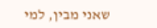שאני מבין, למי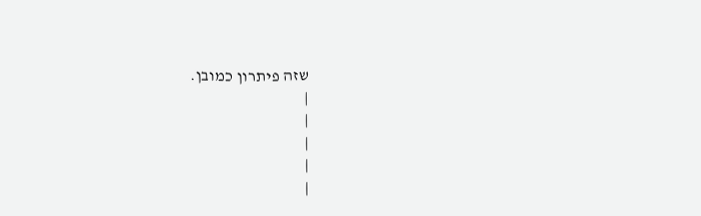שזה פיתרון כמובן.
|
|
|
|
|